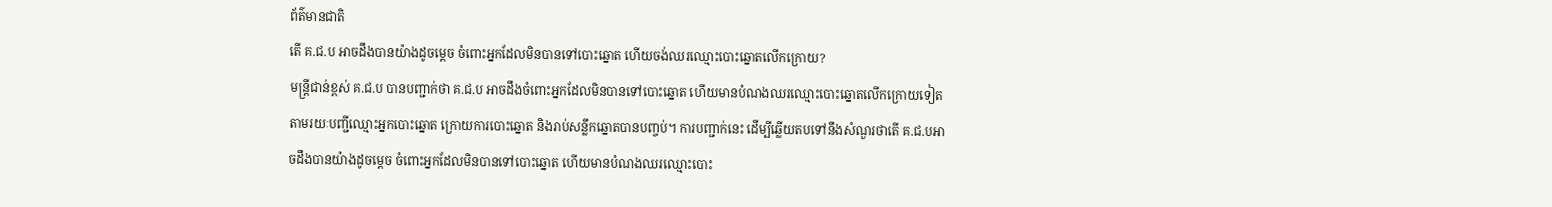ព័ត៌មានជាតិ
តើ គ.ជ.ប អាចដឹងបានយ៉ាងដូចម្ដេច ចំពោះអ្នកដែលមិនបានទៅបោះឆ្នោត ហើយចង់ឈរឈ្មោះបោះឆ្នោតលើកក្រោយ?
មន្ត្រីជាន់ខ្ពស់ គ.ជ.ប បានបញ្ជាក់ថា គ.ជ.ប អាចដឹងចំពោះអ្នកដែលមិនបានទៅបោះឆ្នោត ហើយមានបំណងឈរឈ្មោះបោះឆ្នោតលើកក្រោយទៀត តាមរយៈបញ្ជីឈ្មោះអ្នកបោះឆ្នោត ក្រោយការបោះឆ្នោត និងរាប់សន្លឹកឆ្នោតបានបញ្ចប់។ ការបញ្ជាក់នេះ ដើម្បីឆ្លើយតបទៅនឹងសំណួរថាតើ គ.ជ.បអាចដឹងបានយ៉ាងដូចម្ដេច ចំពោះអ្នកដែលមិនបានទៅបោះឆ្នោត ហើយមានបំណងឈរឈ្មោះបោះ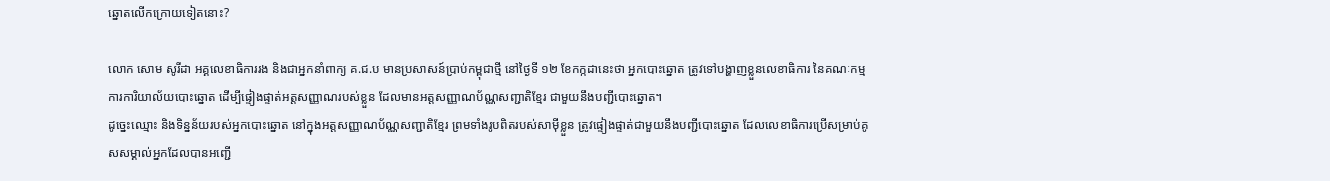ឆ្នោតលើកក្រោយទៀតនោះ?

លោក សោម សូរីដា អគ្គលេខាធិការរង និងជាអ្នកនាំពាក្យ គ.ជ.ប មានប្រសាសន៍ប្រាប់កម្ពុជាថ្មី នៅថ្ងៃទី ១២ ខែកក្កដានេះថា អ្នកបោះឆ្នោត ត្រូវទៅបង្ហាញខ្លួនលេខាធិការ នៃគណៈកម្មការការិយាល័យបោះឆ្នោត ដើម្បីផ្ទៀងផ្ទាត់អត្តសញ្ញាណរបស់ខ្លួន ដែលមានអត្តសញ្ញាណប័ណ្ណសញ្ជាតិខ្មែរ ជាមួយនឹងបញ្ជីបោះឆ្នោត។
ដូច្នេះឈ្មោះ និងទិន្នន័យរបស់អ្នកបោះឆ្នោត នៅក្នុងអត្តសញ្ញាណប័ណ្ណសញ្ជាតិខ្មែរ ព្រមទាំងរូបពិតរបស់សាម៉ីខ្លួន ត្រូវផ្ទៀងផ្ទាត់ជាមួយនឹងបញ្ជីបោះឆ្នោត ដែលលេខាធិការប្រើសម្រាប់គូសសម្គាល់អ្នកដែលបានអញ្ជើ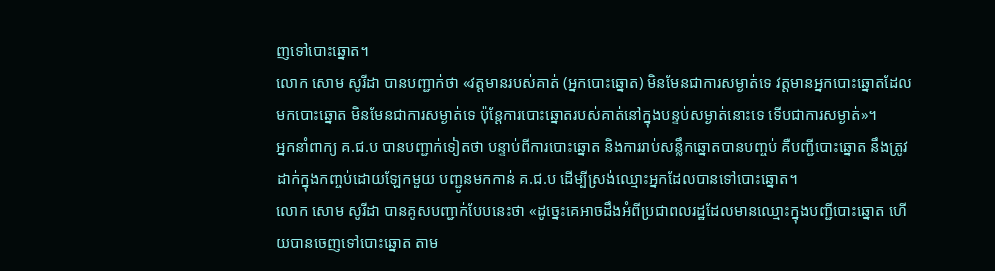ញទៅបោះឆ្នោត។
លោក សោម សូរីដា បានបញ្ជាក់ថា «វត្តមានរបស់គាត់ (អ្នកបោះឆ្នោត) មិនមែនជាការសម្ងាត់ទេ វត្តមានអ្នកបោះឆ្នោតដែលមកបោះឆ្នោត មិនមែនជាការសម្ងាត់ទេ ប៉ុន្តែការបោះឆ្នោតរបស់គាត់នៅក្នុងបន្ទប់សម្ងាត់នោះទេ ទើបជាការសម្ងាត់»។
អ្នកនាំពាក្យ គ.ជ.ប បានបញ្ជាក់ទៀតថា បន្ទាប់ពីការបោះឆ្នោត និងការរាប់សន្លឹកឆ្នោតបានបញ្ចប់ គឺបញ្ជីបោះឆ្នោត នឹងត្រូវដាក់ក្នុងកញ្ចប់ដោយឡែកមួយ បញ្ជូនមកកាន់ គ.ជ.ប ដើម្បីស្រង់ឈ្មោះអ្នកដែលបានទៅបោះឆ្នោត។
លោក សោម សូរីដា បានគូសបញ្ជាក់បែបនេះថា «ដូច្នេះគេអាចដឹងអំពីប្រជាពលរដ្ឋដែលមានឈ្មោះក្នុងបញ្ជីបោះឆ្នោត ហើយបានចេញទៅបោះឆ្នោត តាម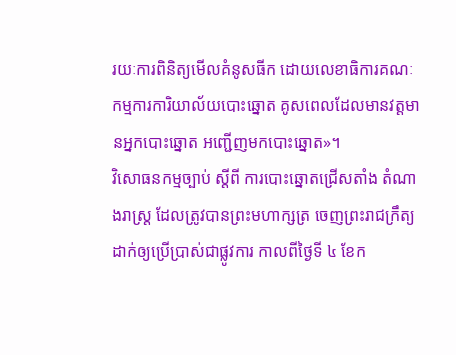រយៈការពិនិត្យមើលគំនូសធីក ដោយលេខាធិការគណៈកម្មការការិយាល័យបោះឆ្នោត គូសពេលដែលមានវត្តមានអ្នកបោះឆ្នោត អញ្ជើញមកបោះឆ្នោត»។
វិសោធនកម្មច្បាប់ ស្ដីពី ការបោះឆ្នោតជ្រើសតាំង តំណាងរាស្រ្ដ ដែលត្រូវបានព្រះមហាក្សត្រ ចេញព្រះរាជក្រឹត្យដាក់ឲ្យប្រើប្រាស់ជាផ្លូវការ កាលពីថ្ងៃទី ៤ ខែក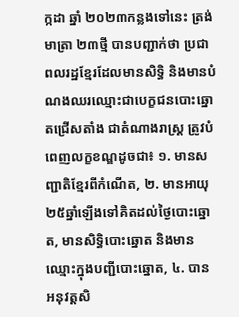ក្កដា ឆ្នាំ ២០២៣កន្លងទៅនេះ ត្រង់មាត្រា ២៣ថ្មី បានបញ្ជាក់ថា ប្រជាពលរដ្ឋខ្មែរដែលមានសិទ្ធិ និងមានបំណងឈរឈ្មោះជាបេក្ខជនបោះឆ្នោតជ្រើសតាំង ជាតំណាងរាស្រ្ដ ត្រូវបំពេញលក្ខខណ្ឌដូចជា៖ ១. មានសញ្ជាតិខ្មែរពីកំណើត, ២. មានអាយុ ២៥ឆ្នាំឡើងទៅគិតដល់ថ្ងៃបោះឆ្នោត, មានសិទ្ធិបោះឆ្នោត និងមានឈ្មោះក្នុងបញ្ជីបោះឆ្នោត, ៤. បានអនុវត្តសិ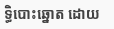ទ្ធិបោះឆ្នោត ដោយ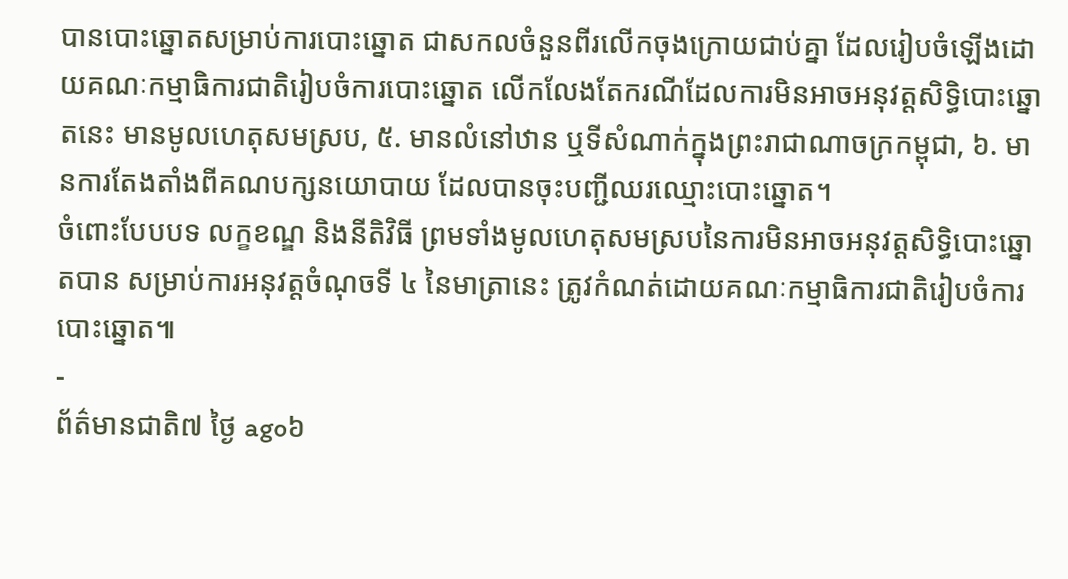បានបោះឆ្នោតសម្រាប់ការបោះឆ្នោត ជាសកលចំនួនពីរលើកចុងក្រោយជាប់គ្នា ដែលរៀបចំឡើងដោយគណៈកម្មាធិការជាតិរៀបចំការបោះឆ្នោត លើកលែងតែករណីដែលការមិនអាចអនុវត្តសិទ្ធិបោះឆ្នោតនេះ មានមូលហេតុសមស្រប, ៥. មានលំនៅឋាន ឬទីសំណាក់ក្នុងព្រះរាជាណាចក្រកម្ពុជា, ៦. មានការតែងតាំងពីគណបក្សនយោបាយ ដែលបានចុះបញ្ជីឈរឈ្មោះបោះឆ្នោត។
ចំពោះបែបបទ លក្ខខណ្ឌ និងនីតិវិធី ព្រមទាំងមូលហេតុសមស្របនៃការមិនអាចអនុវត្តសិទ្ធិបោះឆ្នោតបាន សម្រាប់ការអនុវត្តចំណុចទី ៤ នៃមាត្រានេះ ត្រូវកំណត់ដោយគណៈកម្មាធិការជាតិរៀបចំការបោះឆ្នោត៕
-
ព័ត៌មានជាតិ៧ ថ្ងៃ ago៦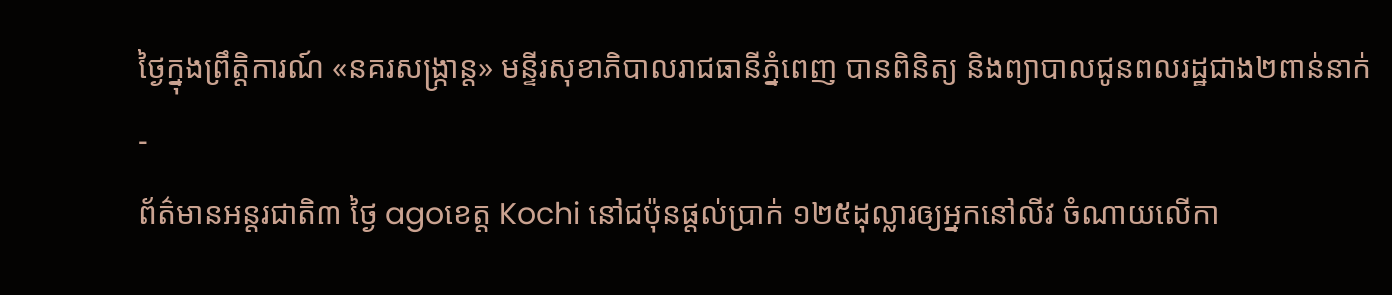ថ្ងៃក្នុងព្រឹត្តិការណ៍ «នគរសង្ក្រាន្ត» មន្ទីរសុខាភិបាលរាជធានីភ្នំពេញ បានពិនិត្យ និងព្យាបាលជូនពលរដ្ឋជាង២ពាន់នាក់
-
ព័ត៌មានអន្ដរជាតិ៣ ថ្ងៃ agoខេត្ត Kochi នៅជប៉ុនផ្តល់ប្រាក់ ១២៥ដុល្លារឲ្យអ្នកនៅលីវ ចំណាយលើកា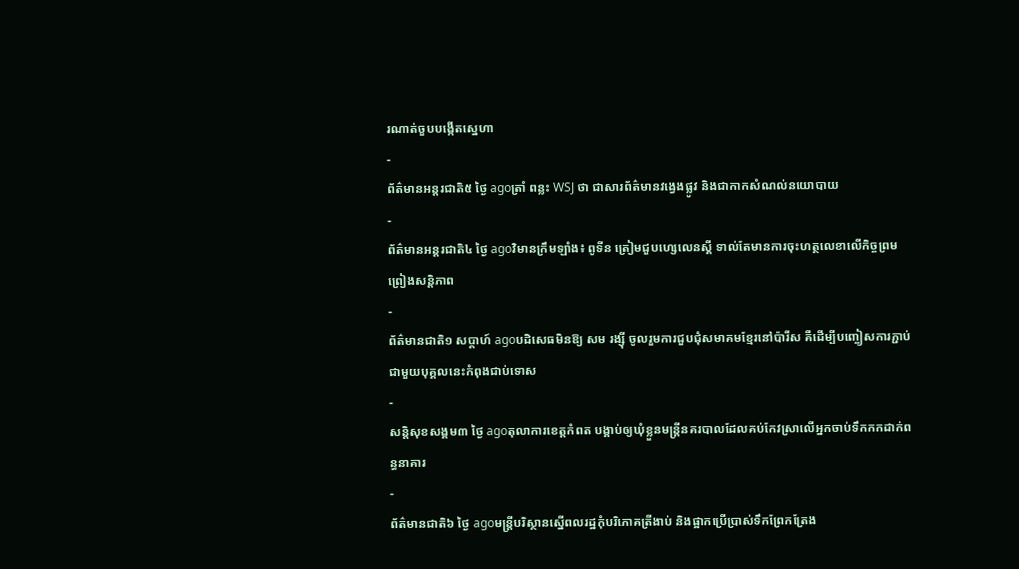រណាត់ចួបបង្កើតស្នេហា
-
ព័ត៌មានអន្ដរជាតិ៥ ថ្ងៃ agoត្រាំ ពន្លះ WSJ ថា ជាសារព័ត៌មានវង្វេងផ្លូវ និងជាកាកសំណល់នយោបាយ
-
ព័ត៌មានអន្ដរជាតិ៤ ថ្ងៃ agoវិមានក្រឹមឡាំង៖ ពូទីន ត្រៀមជួបហ្សេលេនស្គី ទាល់តែមានការចុះហត្ថលេខាលើកិច្ចព្រមព្រៀងសន្តិភាព
-
ព័ត៌មានជាតិ១ សប្តាហ៍ agoបដិសេធមិនឱ្យ សម រង្ស៊ី ចូលរួមការជួបជុំសមាគមខ្មែរនៅប៉ារីស គឺដើម្បីបញ្ចៀសការភ្ជាប់ជាមួយបុគ្គលនេះកំពុងជាប់ទោស
-
សន្តិសុខសង្គម៣ ថ្ងៃ agoតុលាការខេត្តកំពត បង្គាប់ឲ្យឃុំខ្លួនមន្ត្រីនគរបាលដែលគប់កែវស្រាលើអ្នកចាប់ទឹកកកដាក់ពន្ធនាគារ
-
ព័ត៌មានជាតិ៦ ថ្ងៃ agoមន្រ្តីបរិស្ថានស្នើពលរដ្ឋកុំបរិភោគត្រីងាប់ និងផ្អាកប្រើប្រាស់ទឹកព្រែកត្រែង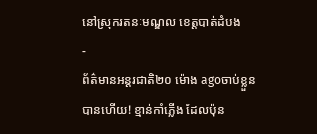នៅស្រុករតនៈមណ្ឌល ខេត្តបាត់ដំបង
-
ព័ត៌មានអន្ដរជាតិ២០ ម៉ោង agoចាប់ខ្លួនបានហើយ! ខ្មាន់កាំភ្លើង ដែលប៉ុន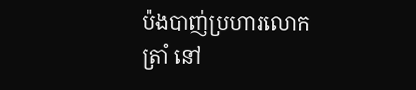ប៉ងបាញ់ប្រហារលោក ត្រាំ នៅ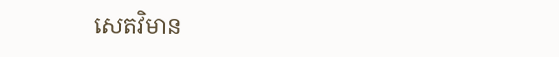សេតវិមាន